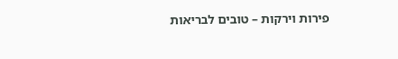פירות וירקות – טובים לבריאות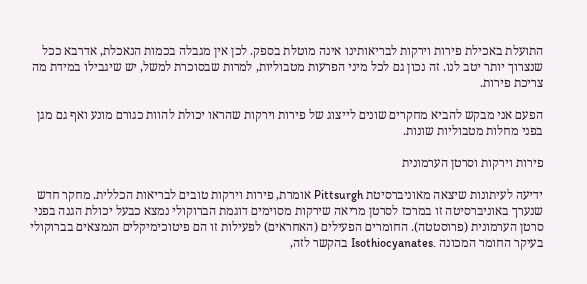התועלת באכילת פירות וירקות לבריאותינו אינה מוטלת בספק. לכן אין מגבלה בכמות הנאכלת, אדרבא ככל שנצרוך יותר יטב לנו. זה נכון גם לכל מיני הפרעות מטבוליות, למרות שבסוכרת למשל, יש שיגבילו במידת מה צריכת פירות.

הפעם אני מבקש להביא מחקרים שונים לייצוג של פירות וירקות שהראו יכולת להוות כגורם מונע ואף גם מגן בפני מחלות מטבוליות שונות.

פירות וירקות וסרטן הערמונית

ידיעה לעיתונות שיצאה מאוניברסיטת Pittsurgh אומרת, פירות וירקות טובים לבריאות הכללית. מחקר חדש שנערך באוניברסיטה זו במרכז לסרטן מריאה שירקות מסוימים דוגמת הברוקולי נמצא כבעל יכולת הגנה בפני סרטן הערמונית (פרוסטטה). החומרים הפעילים (האחראים) לפעילות זו הם פיטוכימיקלים הנמצאים בברוקולי בעיקר החומר המכונה .Isothiocyanates בהקשר לזה,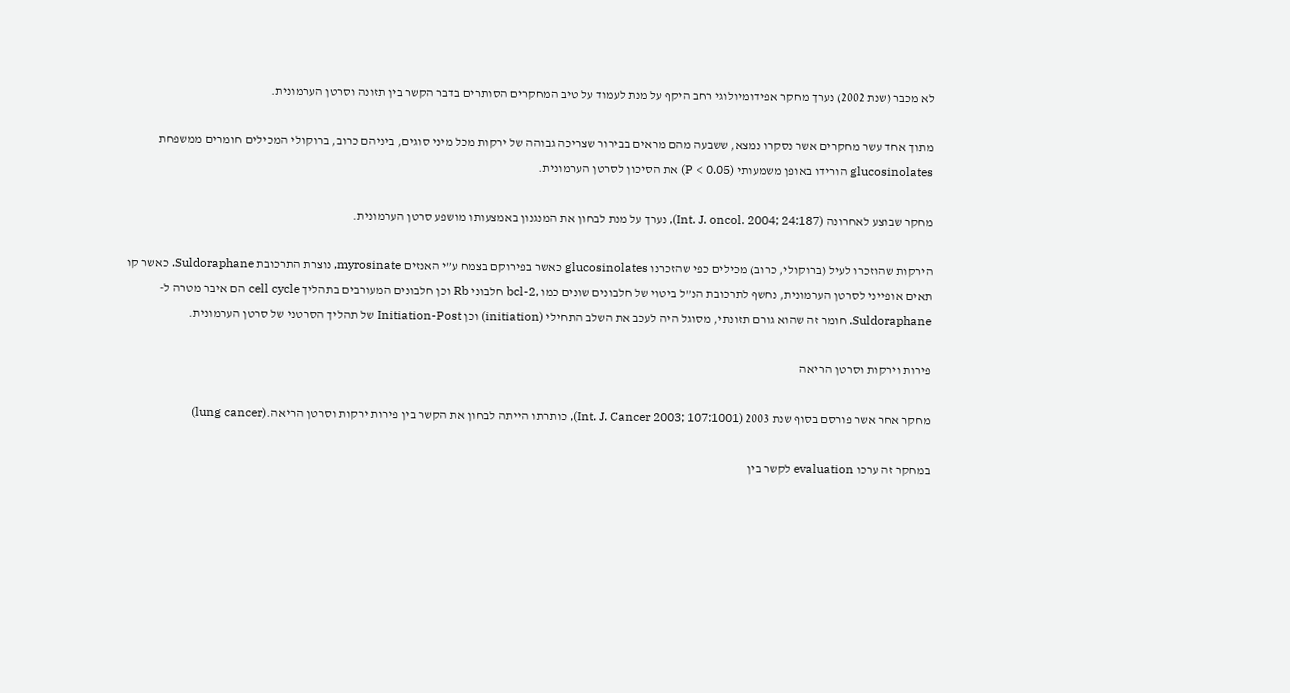לא מכבר (שנת 2002) נערך מחקר אפידומיולוגי רחב היקף על מנת לעמוד על טיב המחקרים הסותרים בדבר הקשר בין תזונה וסרטן הערמונית.

מתוך אחד עשר מחקרים אשר נסקרו נמצא, ששבעה מהם מראים בבירור שצריכה גבוהה של ירקות מכל מיני סוגים, ביניהם כרוב, ברוקולי המכילים חומרים ממשפחת glucosinolates הורידו באופן משמעותי (P < 0.05) את הסיכון לסרטן הערמונית.

מחקר שבוצע לאחרונה (Int. J. oncol. 2004; 24:187), נערך על מנת לבחון את המנגנון באמצעותו מושפע סרטן הערמונית.

הירקות שהוזכרו לעיל (ברוקולי, כרוב) מכילים כפי שהזכרנו glucosinolates כאשר בפירוקם בצמח ע”י האנזים myrosinate, נוצרת התרכובת Suldoraphane. כאשר קו תאים אופייני לסרטן הערמונית, נחשף לתרכובת הנ”ל ביטוי של חלבונים שונים כמו ,bcl-2 חלבוני Rb וכן חלבונים המעורבים בתהליך cell cycle הם איבר מטרה ל- Suldoraphane. חומר זה שהוא גורם תזונתי, מסוגל היה לעכב את השלב התחילי (initiation) וכן Initiation-Post של תהליך הסרטני של סרטן הערמונית.

פירות וירקות וסרטן הריאה

מחקר אחר אשר פורסם בסוף שנת 2003 (Int. J. Cancer 2003; 107:1001), כותרתו הייתה לבחון את הקשר בין פירות ירקות וסרטן הריאה.(lung cancer)

במחקר זה ערכו evaluation לקשר בין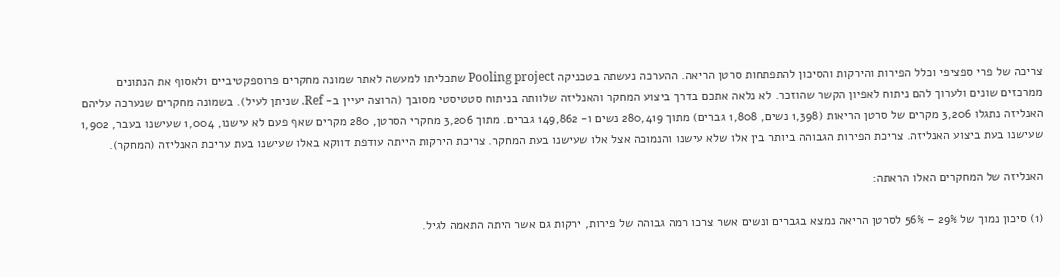צריכה של פרי ספציפי וכלל הפירות והירקות והסיכון להתפתחות סרטן הריאה. ההערכה נעשתה בטכניקה Pooling project שתכליתו למעשה לאתר שמונה מחקרים פרוספקטיביים ולאסוף את הנתונים ממרכזים שונים ולערוך להם ניתוח לאפיון הקשר שהוזכר. לא נלאה אתכם בדרך ביצוע המחקר והאנליזה שלוותה בניתוח סטטיסטי מסובך (הרוצה יעיין ב- Ref. שניתן לעיל). בשמונה מחקרים שנערכה עליהם האנליזה נתגלו 3,206 מקרים של סרטן הריאות (1,398 נשים, 1,808 גברים) מתוך 280,419 נשים ו- 149,862 גברים. מתוך 3,206 מחקרי הסרטן, 280 מקרים שאף פעם לא עישנו, 1,004 שעישנו בעבר, 1,902 שעישנו בעת ביצוע האנליזה. צריכת הפירות הגבוהה ביותר בין אלו שלא עישנו והנמוכה אצל אלו שעישנו בעת המחקר. צריכת הירקות הייתה עודפת דווקא באלו שעישנו בעת עריכת האנליזה (המחקר).

האנליזה של המחקרים האלו הראתה:

(1) סיכון נמוך של 29% – 56% לסרטן הריאה נמצא בגברים ונשים אשר צרכו רמה גבוהה של פירות, ירקות גם אשר היתה התאמה לגיל.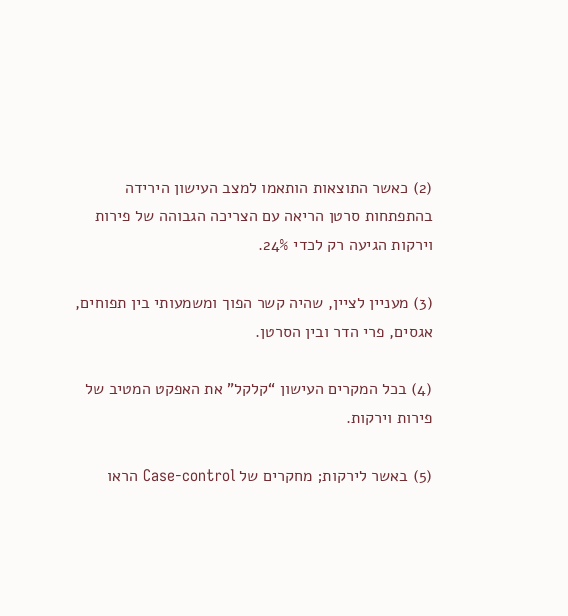(2) כאשר התוצאות הותאמו למצב העישון הירידה בהתפתחות סרטן הריאה עם הצריכה הגבוהה של פירות וירקות הגיעה רק לכדי 24%.

(3) מעניין לציין, שהיה קשר הפוך ומשמעותי בין תפוחים, אגסים, פרי הדר ובין הסרטן.

(4) בכל המקרים העישון “קלקל” את האפקט המטיב של פירות וירקות.

(5) באשר לירקות; מחקרים של Case-control הראו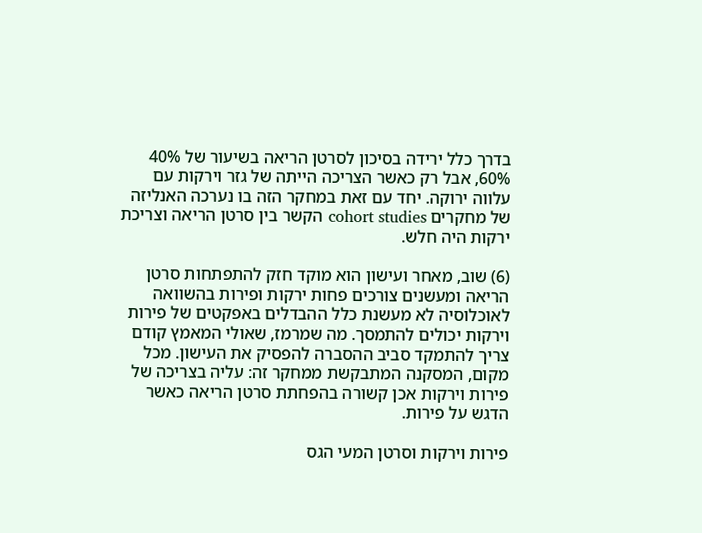בדרך כלל ירידה בסיכון לסרטן הריאה בשיעור של 40% 60%, אבל רק כאשר הצריכה הייתה של גזר וירקות עם עלווה ירוקה. יחד עם זאת במחקר הזה בו נערכה האנליזה של מחקרים cohort studies הקשר בין סרטן הריאה וצריכת ירקות היה חלש.

(6) שוב, מאחר ועישון הוא מוקד חזק להתפתחות סרטן הריאה ומעשנים צורכים פחות ירקות ופירות בהשוואה לאוכלוסיה לא מעשנת כלל ההבדלים באפקטים של פירות וירקות יכולים להתמסך. מה שמרמז, שאולי המאמץ קודם צריך להתמקד סביב ההסברה להפסיק את העישון. מכל מקום, המסקנה המתבקשת ממחקר זה: עליה בצריכה של פירות וירקות אכן קשורה בהפחתת סרטן הריאה כאשר הדגש על פירות.

פירות וירקות וסרטן המעי הגס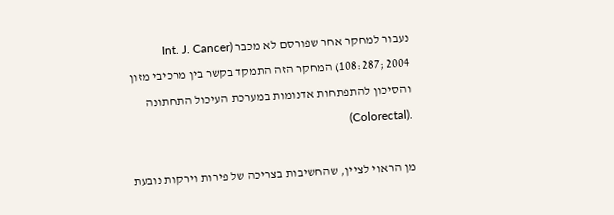נעבור למחקר אחר שפורסם לא מכבר (Int. J. Cancer 108:287; 2004) המחקר הזה התמקד בקשר בין מרכיבי מזון והסיכון להתפתחות אדנומות במערכת העיכול התחתונה .(Colorectal)

מן הראוי לציין, שהחשיבות בצריכה של פירות וירקות נובעת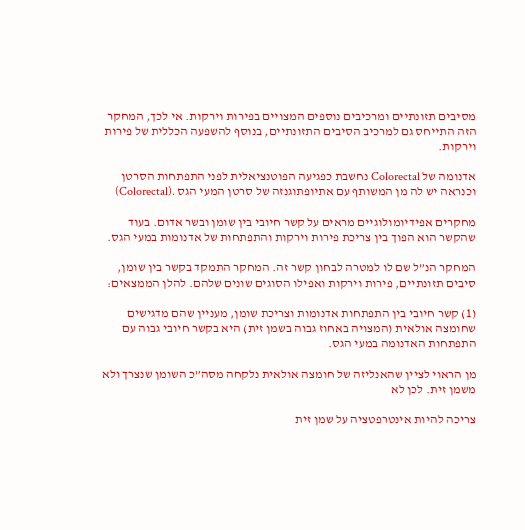מסיבים תזונתיים ומרכיבים נוספים המצויים בפירות וירקות. אי לכך, המחקר הזה התייחס גם למרכיב הסיבים התזונתיים, בנוסף להשפעה הכללית של פירות וירקות.

אדנומה של Colorectal נחשבת כפגיעה הפוטנציאלית לפני התפתחות הסרטן וכנראה יש לה מן המשותף עם אתיופתוגנזה של סרטן המעי הגס .(Colorectal)

מחקרים אפידיומולוגיים מראים על קשר חיובי בין שומן ובשר אדום. בעוד שהקשר הוא הפוך בין צריכת פירות וירקות והתפתחות של אדנומות במעי הגס.

המחקר הנ”ל שם לו למטרה לבחון קשר זה. המחקר התמקד בקשר בין שומן, סיבים תזונתיים, פירות וירקות ואפילו הסוגים שונים שלהם. להלן הממצאים:

(1) קשר חיובי בין התפתחות אדנומות וצריכת שומן, מעניין שהם מדגישים שחומצה אולאית (המצויה באחוז גבוה בשמן זית) היא בקשר חיובי גבוה עם התפתחות האדנומה במעי הגס.

מן הראוי לציין שהאנליזה של חומצה אולאית נלקחה מסה”כ השומן שנצרך ולא משמן זית. לכן לא

צריכה להיות אינטרפטציה על שמן זית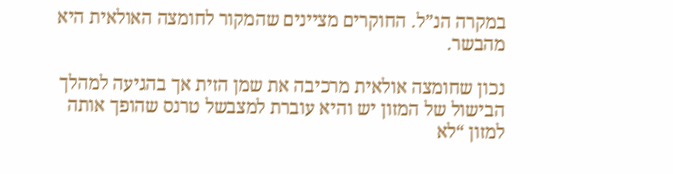במקרה הנ”ל. החוקרים מציינים שהמקור לחומצה האולאית היא מהבשר.

נכון שחומצה אולאית מרכיבה את שמן הזית אך בהגיעה למהלך הבישול של המזון יש והיא עוברת למצבשל טרנס שהופך אותה למזון “לא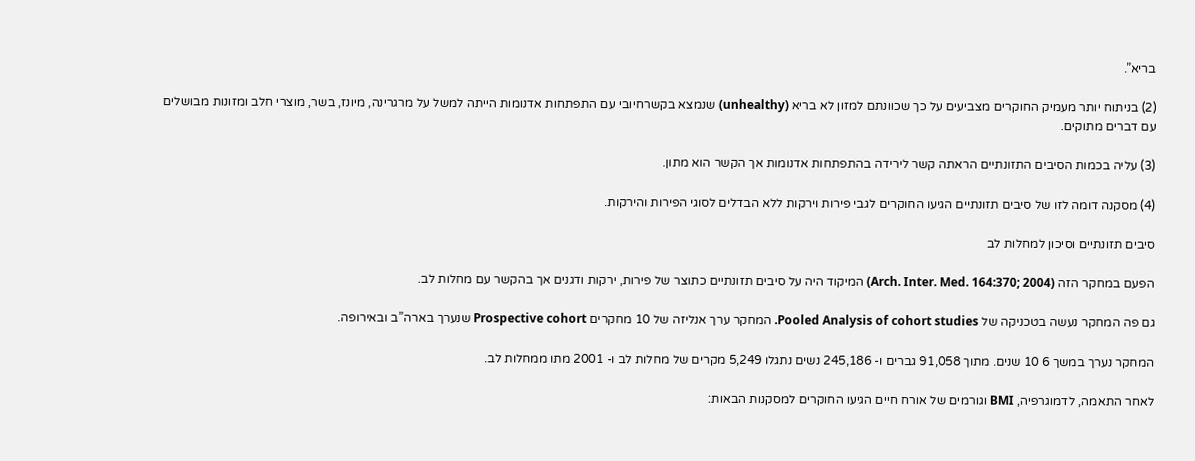בריא”.

(2) בניתוח יותר מעמיק החוקרים מצביעים על כך שכוונתם למזון לא בריא (unhealthy) שנמצא בקשרחיובי עם התפתחות אדנומות הייתה למשל על מרגרינה, מיונז, בשר, מוצרי חלב ומזונות מבושלים עם דברים מתוקים.

(3) עליה בכמות הסיבים התזונתיים הראתה קשר לירידה בהתפתחות אדנומות אך הקשר הוא מתון.

(4) מסקנה דומה לזו של סיבים תזונתיים הגיעו החוקרים לגבי פירות וירקות ללא הבדלים לסוגי הפירות והירקות.

סיבים תזונתיים וסיכון למחלות לב

הפעם במחקר הזה (Arch. Inter. Med. 164:370; 2004) המיקוד היה על סיבים תזונתיים כתוצר של פירות, ירקות ודגנים אך בהקשר עם מחלות לב.

גם פה המחקר נעשה בטכניקה של Pooled Analysis of cohort studies. המחקר ערך אנליזה של 10 מחקרים Prospective cohort שנערך בארה”ב ובאירופה.

המחקר נערך במשך 6 10 שנים. מתוך 91,058 גברים ו- 245,186 נשים נתגלו 5,249 מקרים של מחלות לב ו- 2001 מתו ממחלות לב.

לאחר התאמה, לדמוגרפיה, BMI וגורמים של אורח חיים הגיעו החוקרים למסקנות הבאות: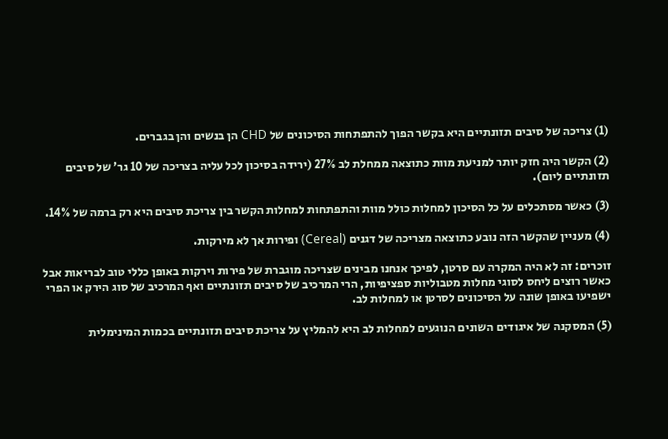(1) צריכה של סיבים תזונתיים היא בקשר הפוך להתפתחות הסיכונים של CHD הן בנשים והן בגברים.

(2) הקשר היה חזק יותר למניעת מוות כתוצאה ממחלת לב 27% (ירידה בסיכון לכל עליה בצריכה של 10 גר’ של סיבים תזונתיים ליום).

(3) כאשר מסתכלים על כל הסיכון למחלות כולל מוות והתפתחות למחלות הקשר בין צריכת סיבים היא רק ברמה של 14%.

(4) מעניין שהקשר הזה נובע כתוצאה מצריכה של דגנים (Cereal) ופירות אך לא מירקות.

זוכרים: זה לא היה המקרה עם סרטן, לפיכך אנחנו מבינים שצריכה מוגברת של פירות וירקות באופן כללי טוב לבריאות אבל כאשר רוצים ליחס לסוגי מחלות מטבוליות ספציפיות, הרי המרכיב של סיבים תזונתיים ואף המרכיב של סוג הירק או הפרי ישפיעו באופן שונה על הסיכונים לסרטן או למחלות לב.

(5) המסקנה של איגודים השונים הנוגעים למחלות לב היא להמליץ על צריכת סיבים תזונתיים בכמות המינימלית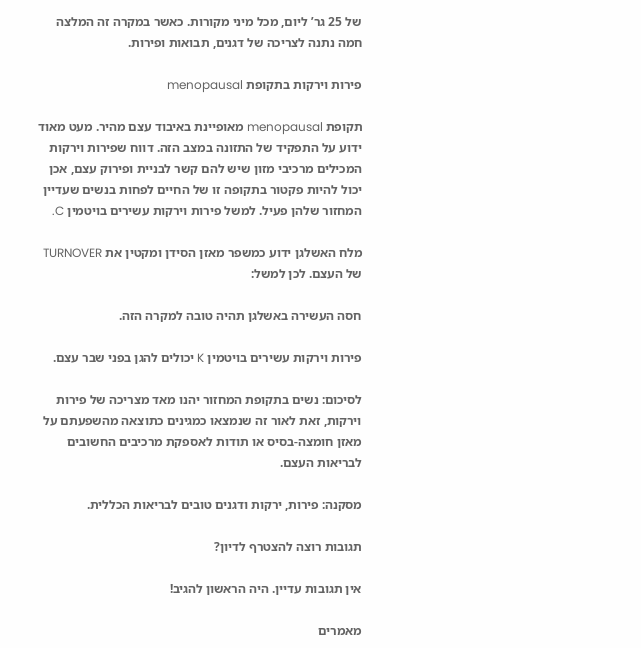של 25 גר’ ליום, מכל מיני מקורות. כאשר במקרה זה המלצה חמה נתנה לצריכה של דגנים, תבואות ופירות.

פירות וירקות בתקופת menopausal

תקופת menopausal מאופיינת באיבוד עצם מהיר. מעט מאוד ידוע על התפקיד של התזונה במצב הזה. דווח שפירות וירקות המכילים מרכיבי מזון שיש להם קשר לבניית ופירוק עצם, אכן יכול להיות פקטור בתקופה זו של החיים לפחות בנשים שעדיין המחזור שלהן פעיל. למשל פירות וירקות עשירים בויטמין C.

מלח האשלגן ידוע כמשפר מאזן הסידן ומקטין את TURNOVER של העצם. לכן למשל:

חסה העשירה באשלגן תהיה טובה למקרה הזה.

פירות וירקות עשירים בויטמין K יכולים להגן בפני שבר עצם.

לסיכום: נשים בתקופת המחזור יהנו מאד מצריכה של פירות וירקות, זאת לאור זה שנמצאו כמגינים כתוצאה מהשפעתם על מאזן חומצה-בסיס או תודות לאספקת מרכיבים החשובים לבריאות העצם.

מסקנה: פירות, ירקות ודגנים טובים לבריאות הכללית.

תגובות רוצה להצטרף לדיון?

אין תגובות עדיין. היה הראשון להגיב!

מאמרים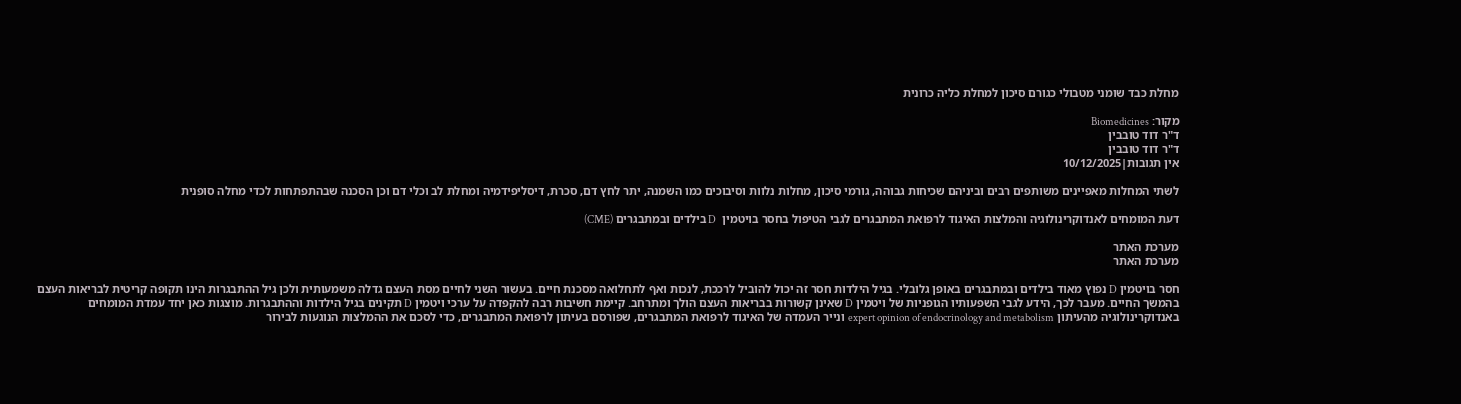מחלת כבד שומני מטבולי כגורם סיכון למחלת כליה כרונית

מקור: Biomedicines
ד"ר דוד טובבין
ד"ר דוד טובבין
אין תגובות|10/12/2025

לשתי המחלות מאפיינים משותפים רבים וביניהם שכיחות גבוהה, גורמי סיכון, מחלות נלוות וסיבוכים כמו השמנה, יתר לחץ דם, סכרת, דיסליפידמיה ומחלת לב וכלי דם וכן הסכנה שבהתפתחות לכדי מחלה סופנית

דעת המומחים לאנדוקרינולוגיה והמלצות האיגוד לרפואת המתבגרים לגבי הטיפול בחסר בויטמין  D בילדים ובמתבגרים (CME)

מערכת האתר
מערכת האתר

חסר בויטמין D נפוץ מאוד בילדים ובמתבגרים באופן גלובלי. בגיל הילדות חסר זה יכול להוביל לרככת, לנכות ואף לתחלואה מסכנת חיים. בעשור השני לחיים מסת העצם גדלה משמעותית ולכן גיל ההתבגרות הינו תקופה קריטית לבריאות העצם בהמשך החיים. מעבר לכך, הידע לגבי השפעותיו הגופניות של ויטמין D שאינן קשורות בבריאות העצם הולך ומתרחב. קיימת חשיבות רבה להקפדה על ערכי ויטמין D תקינים בגיל הילדות וההתבגרות. מוצגות כאן יחד עמדת המומחים באנדוקרינולוגיה מהעיתון expert opinion of endocrinology and metabolism  ונייר העמדה של האיגוד לרפואת המתבגרים, שפורסם בעיתון לרפואת המתבגרים, כדי לסכם את ההמלצות הנוגעות לבירור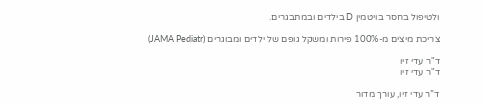ולטיפול בחסר בויטמין D בילדים ובמתבגרים.

צריכת מיצים מ-100% פירות ומשקל גופם של ילדים ומבוגרים (JAMA Pediatr)

ד"ר עדי זיו
ד"ר עדי זיו

ד”ר עדי זיו, עורך מדור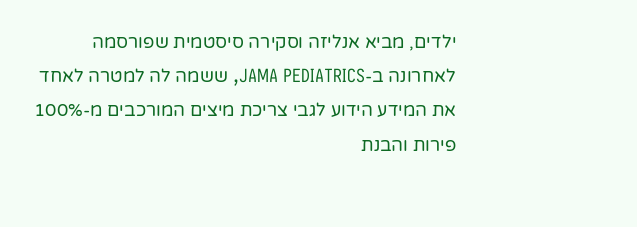ילדים, מביא אנליזה וסקירה סיסטמית שפורסמה לאחרונה ב-JAMA PEDIATRICS, ששמה לה למטרה לאחד את המידע הידוע לגבי צריכת מיצים המורכבים מ-100% פירות והבנת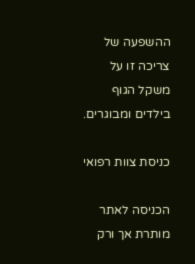ההשפעה של צריכה זו על משקל הגוף בילדים ומבוגרים.

כניסת צוות רפואי

הכניסה לאתר מותרת אך ורק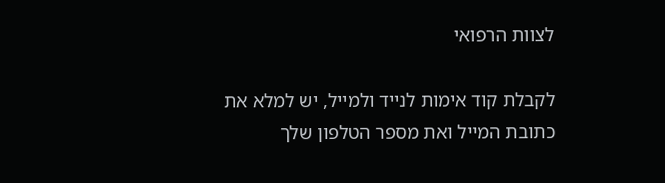לצוות הרפואי

לקבלת קוד אימות לנייד ולמייל, יש למלא את כתובת המייל ואת מספר הטלפון שלך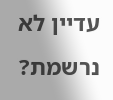עדיין לא נרשמת?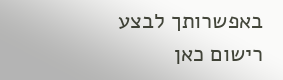באפשרותך לבצע רישום כאן